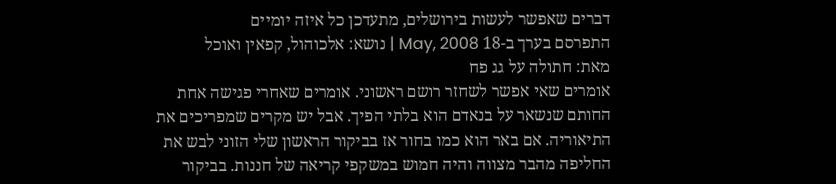דברים שאפשר לעשות בירושלים, מתעדכן כל איזה יומיים
התפרסם בערך ב-18 May, 2008 | נושא: אלכוהול, קפאין ואוכל
מאת: חתולה על גג פח
אומרים שאי אפשר לשחזר רושם ראשוני. אומרים שאחרי פגישה אחת החותם שנשאר על בנאדם הוא בלתי הפיך. אבל יש מקרים שמפריכים את התיאוריה. אם באר הוא כמו בחור אז בביקור הראשון שלי הזוני לבש את החליפה מהבר מצווה והיה חמוש במשקפי קריאה של חננות. בביקור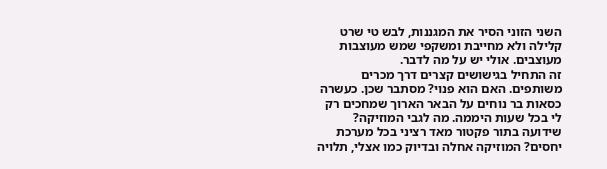השני הזוני הסיר את המגננות, לבש טי שרט קלילה ולא מחייבת ומשקפי שמש מעוצבות מעוצבים. אולי יש על מה לדבר.
זה התחיל בגישושים קצרים דרך מכרים משותפים. האם הוא פנוי? מסתבר שכן. כעשרה כסאות בר נוחים על הבאר הארוך שמחכים רק לי בכל שעות היממה. מה לגבי המוזיקה? שידועה בתור פקטור מאד רציני בכל מערכת יחסים? המוזיקה אחלה ובדיוק כמו אצלי, תלויה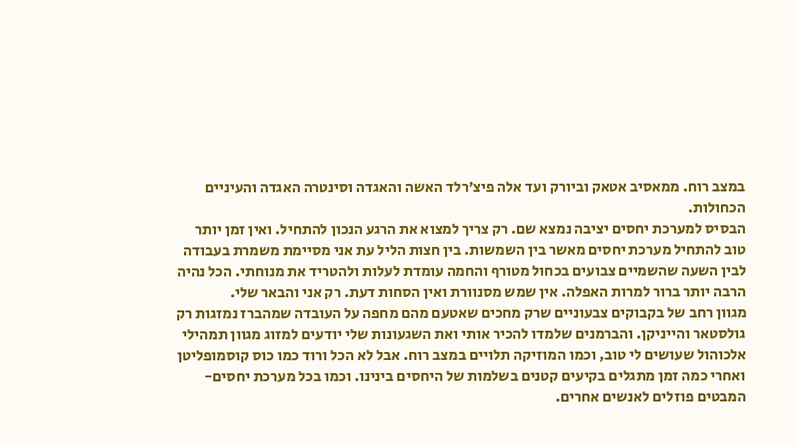במצב רוח. ממאסיב אטאק וביורק ועד אלה פיצ’רלד האשה והאגדה וסינטרה האגדה והעיניים הכחולות.
הבסיס למערכת יחסים יציבה נמצא שם. רק צריך למצוא את הרגע הנכון להתחיל. ואין זמן יותר טוב להתחיל מערכת יחסים מאשר בין השמשות. בין חצות הליל עת אני מסיימת משמרת בעבודה לבין השעה שהשמיים צבועים בכחול מטורף והחמה עומדת לעלות ולהטריד את מנוחתי. הכל נהיה הרבה יותר ברור למרות האפלה. אין שמש מסנוורת ואין הסחות דעת. רק אני והבאר שלי.
מגוון רחב של בקבוקים צבעוניים שרק מחכים שאטעם מהם מחפה על העובדה שמהברז נמזגות רק גולסטאר והייניקן. והברמנים שלמדו להכיר אותי ואת השגעונות שלי יודעים למזוג מגוון תמהילי אלכוהול שעושים לי טוב, וכמו המוזיקה תלויים במצב רוח. אבל לא הכל ורוד כמו כוס קוסמופליטן ואחרי כמה זמן מתגלים בקיעים קטנים בשלמות של היחסים בינינו. וכמו בכל מערכת יחסים- המבטים פוזלים לאנשים אחרים.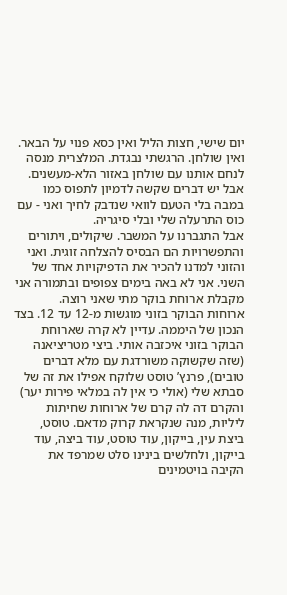יום שישי, חצות הליל ואין כסא פנוי על הבאר. ואין שולחן. הרגשתי נבגדת. המלצרית מנסה לנחם אותנו עם שולחן באזור הלא-מעשנים. אבל יש דברים שקשה לדמיון לתפוס כמו במבה בלי הטעם לוואי שנדבק לחיך ואני - עם כוס התרעלה שלי ובלי סיגריה.
אבל התגברנו על המשבר. שיקולים, ויתורים והתפשרויות הם הבסיס להצלחה זוגית. ואני והזוני למדנו להכיר את הדפיקויות אחד של השני. אני לא באה בימים צפופים ובתמורה אני מקבלת ארוחת בוקר מתי שאני רוצה.
ארוחות הבוקר בזוני מוגשות מ-12 עד 12. בצד הנכון של היממה. עדיין לא קרה שארוחת הבוקר בזוני איכזבה אותי. ביצי מטריציאנה (שזה שקשוקה משורדגת עם מלא דברים טובים), פרנץ’ טוסט שלוקח אפילו את זה של סבתא שלי (אולי כי אין לה במלאי פירות יער) והקרם דה לה קרם של ארוחות שחיתות ליליות, מנה שנקראת קרוק מדאם. טוסט, ביצת עין, בייקון, עוד טוסט, עוד ביצה, עוד בייקון, ולחלשים בינינו סלט שמרפד את הקיבה בויטמינים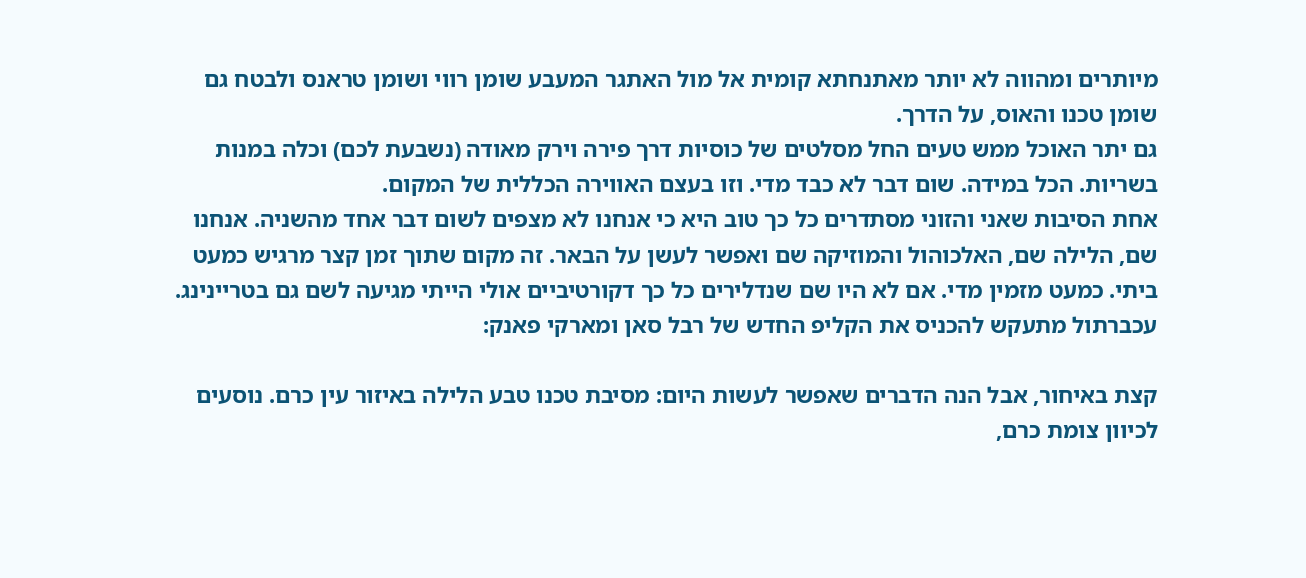מיותרים ומהווה לא יותר מאתנחתא קומית אל מול האתגר המעבע שומן רווי ושומן טראנס ולבטח גם שומן טכנו והאוס, על הדרך.
גם יתר האוכל ממש טעים החל מסלטים של כוסיות דרך פירה וירק מאודה (נשבעת לכם) וכלה במנות בשריות. הכל במידה. שום דבר לא כבד מדי. וזו בעצם האווירה הכללית של המקום.
אחת הסיבות שאני והזוני מסתדרים כל כך טוב היא כי אנחנו לא מצפים לשום דבר אחד מהשניה. אנחנו שם, הלילה שם, האלכוהול והמוזיקה שם ואפשר לעשן על הבאר. זה מקום שתוך זמן קצר מרגיש כמעט ביתי. כמעט מזמין מדי. אם לא היו שם שנדלירים כל כך דקורטיביים אולי הייתי מגיעה לשם גם בטריינינג.
עכברתול מתעקש להכניס את הקליפ החדש של רבל סאן ומארקי פאנק:

קצת באיחור, אבל הנה הדברים שאפשר לעשות היום: מסיבת טכנו טבע הלילה באיזור עין כרם. נוסעים לכיוון צומת כרם,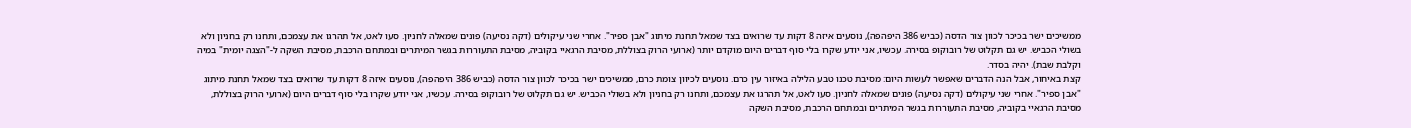ממשיכים ישר בכיכר לכוון צור הדסה (כביש 386 היפהפה), נוסעים איזה 8 דקות עד שרואים בצד שמאל תחנת מיתוג "אבן ספיר". אחרי שני עיקולים (דקה נסיעה) פונים שמאלה לחניון. סעו לאט, אל תהרגו את עצמכם, ותחנו רק בחניון ולא בשולי הכביש. יש גם תקלוט של רובוקופ בסירה. עכשיו, אני יודע שקרו בלי סוף דברים היום מוקדם יותר (ארועי הרוק בצוללת, מסיבת הרגאיי בקוביה, מסיבת התעוררות בגשר המיתרים ובמתחם הרכבת, מסיבת השקה ל-"הצגה יומית" במיה וקלבת שבת). יהיה בסדר.
קצת באיחור, אבל הנה הדברים שאפשר לעשות היום: מסיבת טכנו טבע הלילה באיזור עין כרם. נוסעים לכיוון צומת כרם, ממשיכים ישר בכיכר לכוון צור הדסה (כביש 386 היפהפה), נוסעים איזה 8 דקות עד שרואים בצד שמאל תחנת מיתוג "אבן ספיר". אחרי שני עיקולים (דקה נסיעה) פונים שמאלה לחניון. סעו לאט, אל תהרגו את עצמכם, ותחנו רק בחניון ולא בשולי הכביש. יש גם תקלוט של רובוקופ בסירה. עכשיו, אני יודע שקרו בלי סוף דברים היום (ארועי הרוק בצוללת, מסיבת הרגאיי בקוביה, מסיבת התעוררות בגשר המיתרים ובמתחם הרכבת, מסיבת השקה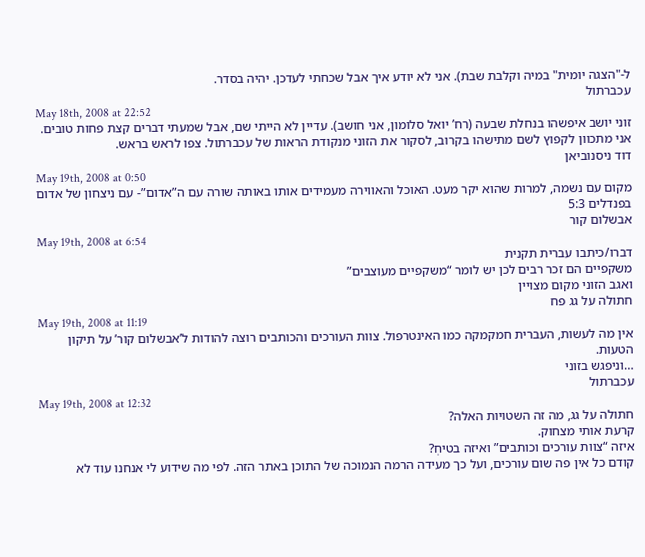ל-"הצגה יומית" במיה וקלבת שבת). אני לא יודע איך אבל שכחתי לעדכן. יהיה בסדר.
עכברתול
May 18th, 2008 at 22:52
זוני יושב איפשהו בנחלת שבעה (רח’ יואל סלומון, אני חושב). עדיין לא הייתי שם, אבל שמעתי דברים קצת פחות טובים.
אני מתכוון לקפוץ לשם מתישהו בקרוב, לסקור את הזוני מנקודת הראות של עכברתול. צפו לראש בראש.
דוד ניסנוביאן
May 19th, 2008 at 0:50
מקום עם נשמה, למרות שהוא יקר מעט. האוכל והאווירה מעמידים אותו באותה שורה עם ה”אדום”- עם ניצחון של אדום בפנדלים 5:3
אבשלום קור
May 19th, 2008 at 6:54
דברו/כיתבו עברית תקנית
משקפיים הם זכר רבים לכן יש לומר “משקפיים מעוצבים”
ואגב הזוני מקום מצויין
חתולה על גג פח
May 19th, 2008 at 11:19
אין מה לעשות, העברית חמקמקה כמו האינטרפול. צוות העורכים והכותבים רוצה להודות ל’אבשלום קור’ על תיקון הטעות.
…וניפגש בזוני
עכברתול
May 19th, 2008 at 12:32
חתולה על גג, מה זה השטויות האלה?
קרעת אותי מצחוק.
איזה “צוות עורכים וכותבים” ואיזה בטיחְ?
קודם כל אין פה שום עורכים, ועל כך מעידה הרמה הנמוכה של התוכן באתר הזה. לפי מה שידוע לי אנחנו עוד לא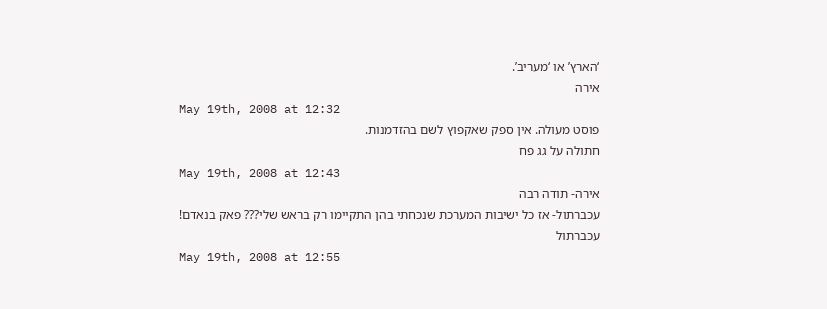‘הארץ’ או ‘מעריב’.
אירה
May 19th, 2008 at 12:32
פוסט מעולה. אין ספק שאקפוץ לשם בהזדמנות.
חתולה על גג פח
May 19th, 2008 at 12:43
אירה- תודה רבה
עכברתול- אז כל ישיבות המערכת שנכחתי בהן התקיימו רק בראש שלי??? פאק בנאדם!
עכברתול
May 19th, 2008 at 12:55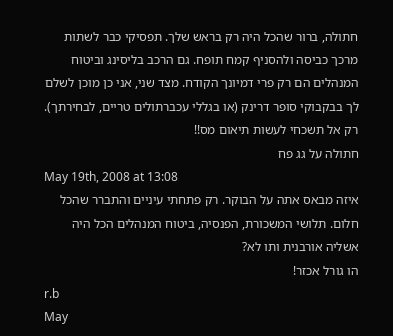חתולה, ברור שהכל היה רק בראש שלך. תפסיקי כבר לשתות מרכך כביסה ולהסניף קמח תופח. גם הרכב בליסינג וביטוח המנהלים הם רק פרי דמיונך הקודח. מצד שני, אני כן מוכן לשלם לך בבקבוקי סופר דרינק (או בגללי עכברתולים טריים, לבחירתך). רק אל תשכחי לעשות תיאום מס!!
חתולה על גג פח
May 19th, 2008 at 13:08
איזה מבאס אתה על הבוקר. רק פתחתי עיניים והתברר שהכל חלום. תלושי המשכורת, הפנסיה, ביטוח המנהלים הכל היה אשליה אורבנית ותו לא?
הו גורל אכזר!
r.b
May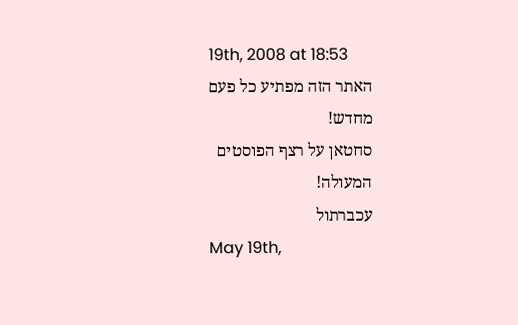19th, 2008 at 18:53
האתר הזה מפתיע כל פעם מחדש!
סחטאן על רצף הפוסטים המעולה!
עכברתול
May 19th,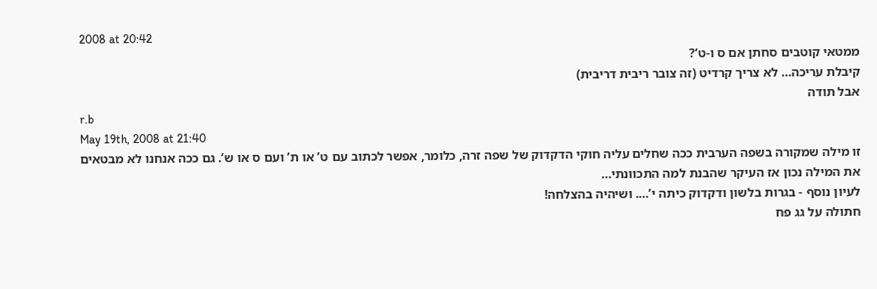2008 at 20:42
ממטאי קוטבים סחתן אם ס ו-ט’?
קיבלת עריכה… לא צריך קרדיט (זה צובר ריבית דריבית)
אבל תודה
r.b
May 19th, 2008 at 21:40
זו מילה שמקורה בשפה הערבית ככה שחלים עליה חוקי הדקדוק של שפה זרה, כלומר, אפשר לכתוב עם ט’ או ת’ ועם ס או ש’. גם ככה אנחנו לא מבטאים את המילה נכון אז העיקר שהבנת למה התכוונתי…
לעיון נוסף - בגרות בלשון ודקדוק כיתה י’…. ושיהיה בהצלחה!
חתולה על גג פח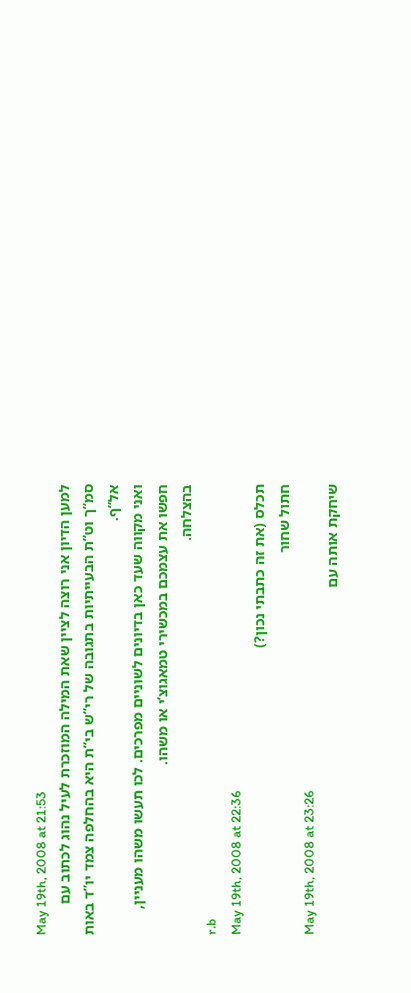May 19th, 2008 at 21:53
למען הדיון אני רוצה לציין שאת המילה המוזכרת לעיל נהוג לכתוב עם סמ”ך וט”ת הבעייתיות בתגובה של רי”ש בי”ת היא בהחלפה צמד יו”ד באות אל”ף.
ואני מקווה שעד כאן בדיונים לשוניים מפרכים. לכו תעשו משהו מעניין, חפשו את עצמכם במכשירי טמאגוצ’י או משהו.
בהצלחה.
r.b
May 19th, 2008 at 22:36
תכלס (את זה כתבתי נכון?)
חתול שחור
May 19th, 2008 at 23:26
שיחקת אותה עם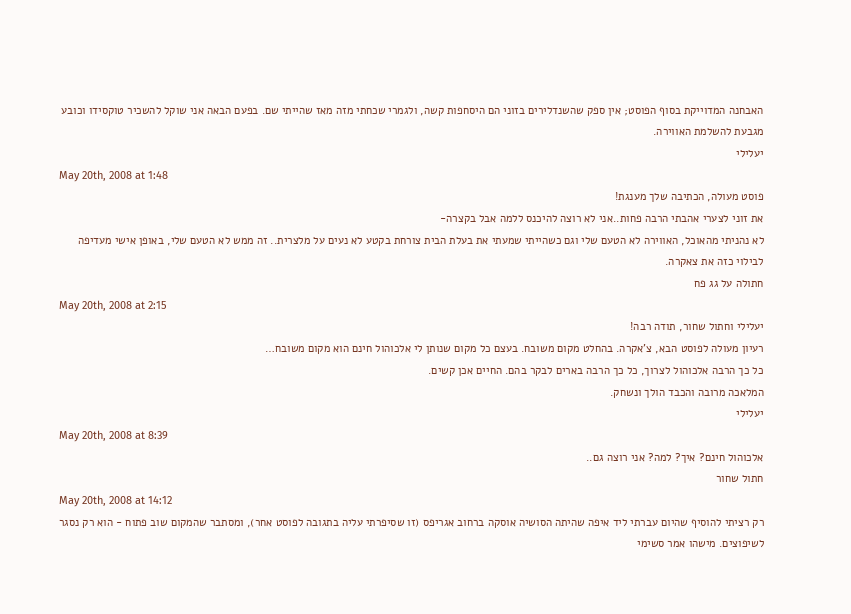האבחנה המדוייקת בסוף הפוסט; אין ספק שהשנדלירים בזוני הם היסחפות קשה, ולגמרי שכחתי מזה מאז שהייתי שם. בפעם הבאה אני שוקל להשכיר טוקסידו וכובע מגבעת להשלמת האווירה.
יעלילי
May 20th, 2008 at 1:48
פוסט מעולה, הכתיבה שלך מענגת!
את זוני לצערי אהבתי הרבה פחות..אני לא רוצה להיכנס ללמה אבל בקצרה-
לא נהניתי מהאוכל, האווירה לא הטעם שלי וגם כשהייתי שמעתי את בעלת הבית צורחת בקטע לא נעים על מלצרית.. זה ממש לא הטעם שלי, באופן אישי מעדיפה לבילוי כזה את צאקרה.
חתולה על גג פח
May 20th, 2008 at 2:15
יעלילי וחתול שחור, תודה רבה!
רעיון מעולה לפוסט הבא, צ’אקרה. בהחלט מקום משובח. בעצם כל מקום שנותן לי אלכוהול חינם הוא מקום משובח…
כל כך הרבה אלכוהול לצרוך, כל כך הרבה בארים לבקר בהם. החיים אכן קשים.
המלאכה מרובה והכבד הולך ונשחק.
יעלילי
May 20th, 2008 at 8:39
אלכוהול חינם? איך? למה? אני רוצה גם..
חתול שחור
May 20th, 2008 at 14:12
רק רציתי להוסיף שהיום עברתי ליד איפה שהיתה הסושיה אוסקה ברחוב אגריפס (זו שסיפרתי עליה בתגובה לפוסט אחר), ומסתבר שהמקום שוב פתוח - הוא רק נסגר לשיפוצים. מישהו אמר סשימי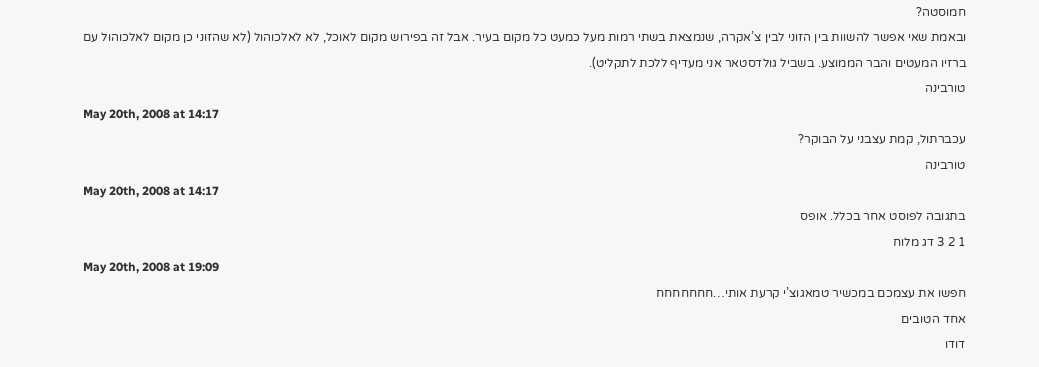חמוסטה?
ובאמת שאי אפשר להשוות בין הזוני לבין צ’אקרה, שנמצאת בשתי רמות מעל כמעט כל מקום בעיר. אבל זה בפירוש מקום לאוכל, לא לאלכוהול (לא שהזוני כן מקום לאלכוהול עם ברזיו המעטים והבר הממוצע. בשביל גולדסטאר אני מעדיף ללכת לתקליט).
טורבינה
May 20th, 2008 at 14:17
עכברתול, קמת עצבני על הבוקר?
טורבינה
May 20th, 2008 at 14:17
בתגובה לפוסט אחר בכלל. אופס
1 2 3 דג מלוח
May 20th, 2008 at 19:09
חפשו את עצמכם במכשיר טמאגוצ’י קרעת אותי…חחחחחחח
אחד הטובים
דודו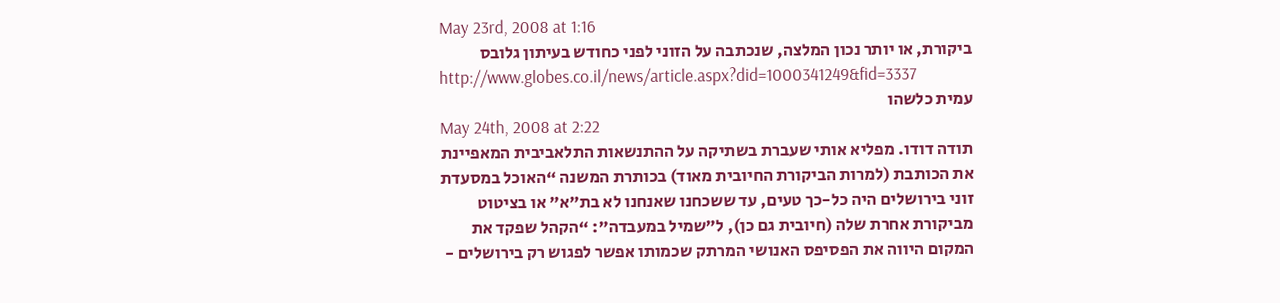May 23rd, 2008 at 1:16
ביקורת, או יותר נכון המלצה, שנכתבה על הזוני לפני כחודש בעיתון גלובס
http://www.globes.co.il/news/article.aspx?did=1000341249&fid=3337
עמית כלשהו
May 24th, 2008 at 2:22
תודה דודו. מפליא אותי שעברת בשתיקה על ההתנשאות התלאביבית המאפיינת את הכותבת (למרות הביקורת החיובית מאוד) בכותרת המשנה “האוכל במסעדת זוני בירושלים היה כל-כך טעים, עד ששכחנו שאנחנו לא בת”א” או בציטוט מביקורת אחרת שלה (חיובית גם כן), ל”שמיל במעבדה”: “הקהל שפקד את המקום היווה את הפסיפס האנושי המרתק שכמותו אפשר לפגוש רק בירושלים -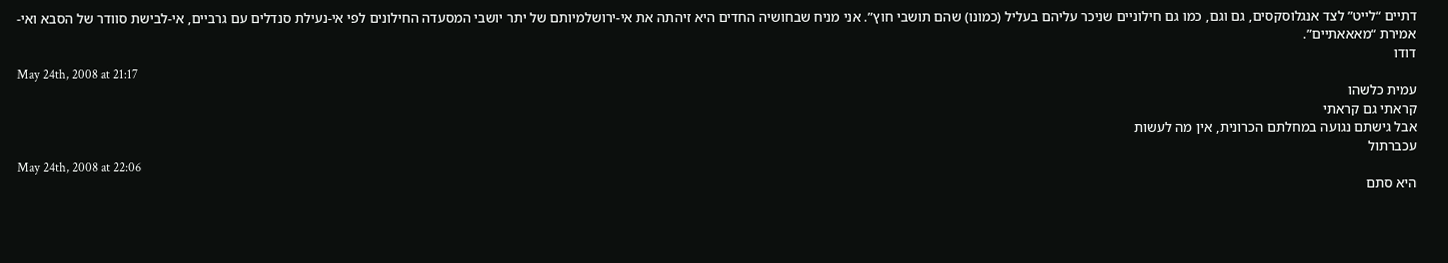דתיים “לייט” לצד אנגלוסקסים, גם וגם, כמו גם חילוניים שניכר עליהם בעליל (כמונו) שהם תושבי חוץ”. אני מניח שבחושיה החדים היא זיהתה את אי-ירושלמיותם של יתר יושבי המסעדה החילונים לפי אי-נעילת סנדלים עם גרביים, אי-לבישת סוודר של הסבא ואי-אמירת “מאאאתיים”.
דודו
May 24th, 2008 at 21:17
עמית כלשהו
קראתי גם קראתי
אבל גישתם נגועה במחלתם הכרונית, אין מה לעשות
עכברתול
May 24th, 2008 at 22:06
היא סתם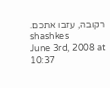רקובה, עזבו אתכם.
shashkes
June 3rd, 2008 at 10:37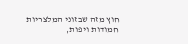חוץ מזה שבזוני המלצריות חמודות ויפות,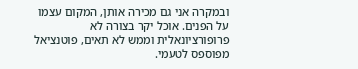ובמקרה אני גם מכירה אותן, המקום עצמו על הפנים. אוכל יקר בצורה לא פרופורציונאלית וממש לא תאים, פוטנציאל מפוספס לטעמי.